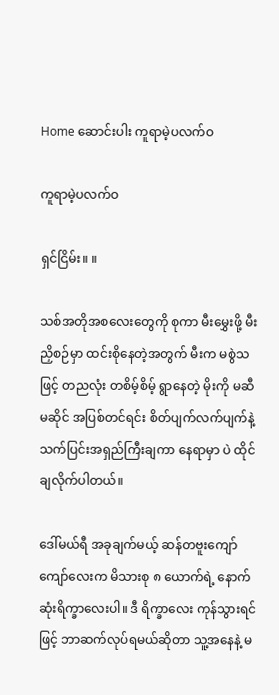Home ဆောင်းပါး ကူရာမဲ့ပလက်ဝ

ကူရာမဲ့ပလက်ဝ

ရှင်ငြိမ်း။ ။

သစ်အတိုအစလေးတွေကို စုကာ မီးမွှေးဖို့ မီးညှိစဉ်မှာ ထင်းစိုနေတဲ့အတွက် မီးက မစွဲသဖြင့် တညလုံး တစိမ့်စိမ့် ရွာနေတဲ့ မိုးကို မဆီမဆိုင် အပြစ်တင်ရင်း စိတ်ပျက်လက်ပျက်နဲ့ သက်ပြင်းအရှည်ကြီးချကာ နေရာမှာ ပဲ ထိုင်ချလိုက်ပါတယ်။

ဒေါ်မယ်ရီ အခုချက်မယ့် ဆန်တဗူးကျော်ကျော်လေးက မိသားစု ၈ ယောက်ရဲ့ နောက်ဆုံးရိက္ခာလေးပါ။ ဒီ ရိက္ခာလေး ကုန်သွားရင်ဖြင့် ဘာဆက်လုပ်ရမယ်ဆိုတာ သူ့အနေနဲ့ မ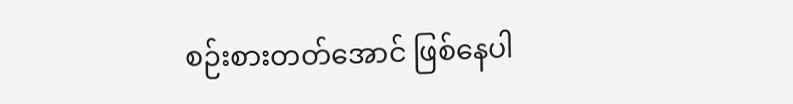စဉ်းစားတတ်အောင် ဖြစ်နေပါ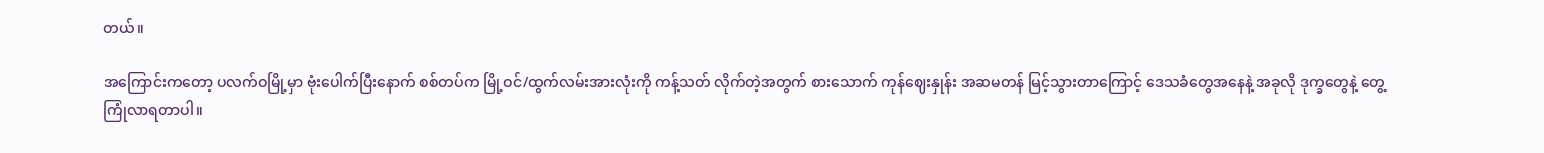တယ်။

အကြောင်းကတော့ ပလက်ဝမြို့မှာ ဗုံးပေါက်ပြီးနောက် စစ်တပ်က မြို့ဝင်/ထွက်လမ်းအားလုံးကို ကန့်သတ် လိုက်တဲ့အတွက် စားသောက် ကုန်ဈေးနှုန်း အဆမတန် မြင့်သွားတာကြောင့် ဒေသခံတွေအနေနဲ့ အခုလို ဒုက္ခတွေနဲ့ တွေ့ကြုံလာရတာပါ။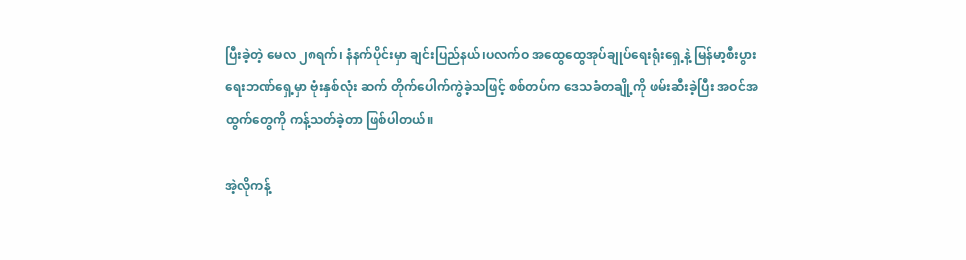ပြီးခဲ့တဲ့ မေလ ၂၈ရက်၊ နံနက်ပိုင်းမှာ ချင်းပြည်နယ်၊ပလက်ဝ အထွေထွေအုပ်ချုပ်ရေးရုံးရှေ့နဲ့ မြန်မာ့စီးပွားရေးဘဏ်ရှေ့မှာ ဗုံးနှစ်လုံး ဆက် တိုက်ပေါက်ကွဲခဲ့သဖြင့် စစ်တပ်က ဒေသခံတချို့ကို ဖမ်းဆီးခဲ့ပြီး အဝင်အထွက်တွေကို ကန့်သတ်ခဲ့တာ ဖြစ်ပါတယ်။

အဲ့လိုကန့်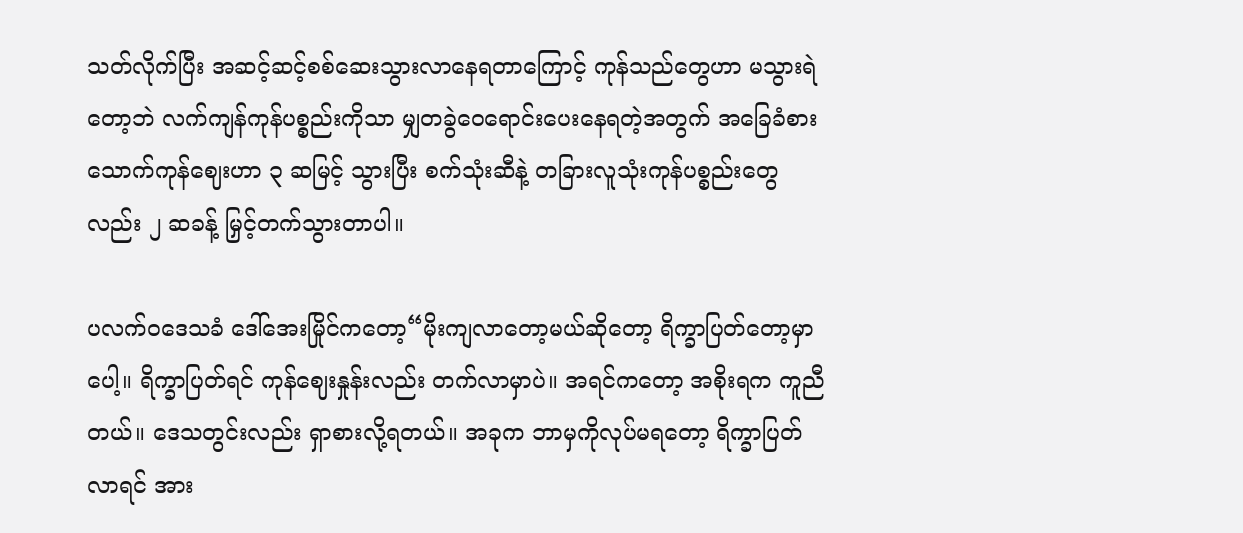သတ်လိုက်ပြီး အဆင့်ဆင့်စစ်ဆေးသွားလာနေရတာကြောင့် ကုန်သည်တွေဟာ မသွားရဲတော့ဘဲ လက်ကျန်ကုန်ပစ္စည်းကိုသာ မျှတခွဲဝေရောင်းပေးနေရတဲ့အတွက် အခြေခံစားသောက်ကုန်ဈေးဟာ ၃ ဆမြင့် သွားပြီး စက်သုံးဆီနဲ့ တခြားလူသုံးကုန်ပစ္စည်းတွေလည်း ၂ ဆခန့် မြှင့်တက်သွားတာပါ။

ပလက်ဝဒေသခံ ဒေါ်အေးမြိုင်ကတော့“မိုးကျလာတော့မယ်ဆိုတော့ ရိက္ခာပြတ်တော့မှာပေါ့။ ရိက္ခာပြတ်ရင် ကုန်ဈေးနှုန်းလည်း တက်လာမှာပဲ။ အရင်ကတော့ အစိုးရက ကူညီတယ်။ ဒေသတွင်းလည်း ရှာစားလို့ရတယ်။ အခုက ဘာမှကိုလုပ်မရတော့ ရိက္ခာပြတ်လာရင် အား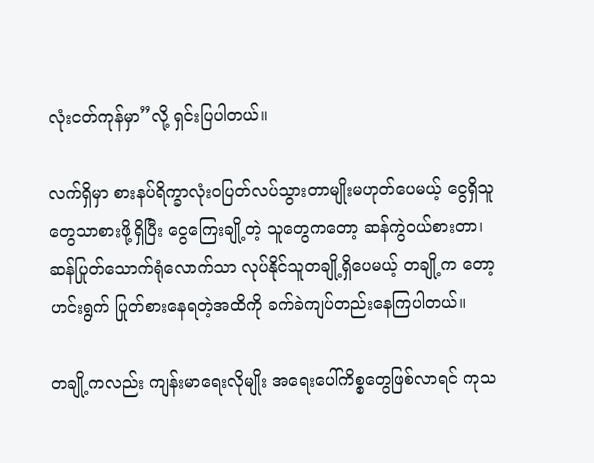လုံးငတ်ကုန်မှာ”လို့ ရှင်းပြပါတယ်။

လက်ရှိမှာ စားနပ်ရိက္ခာလုံးဝပြတ်လပ်သွားတာမျိုးမဟုတ်ပေမယ့် ငွေရှိသူတွေသာစားဖို့ရှိပြီး ငွေကြေးချို့တဲ့ သူတွေကတော့ ဆန်ကွဲဝယ်စားတာ၊ ဆန်ပြုတ်သောက်ရုံလောက်သာ လုပ်နိုင်သူတချို့ရှိပေမယ့် တချို့က တော့ ဟင်းရွက် ပြုတ်စားနေရတဲ့အထိကို ခက်ခဲကျပ်တည်းနေကြပါတယ်။

တချို့ကလည်း ကျန်းမာရေးလိုမျိုး အရေးပေါ်ကိစ္စတွေဖြစ်လာရင် ကုသ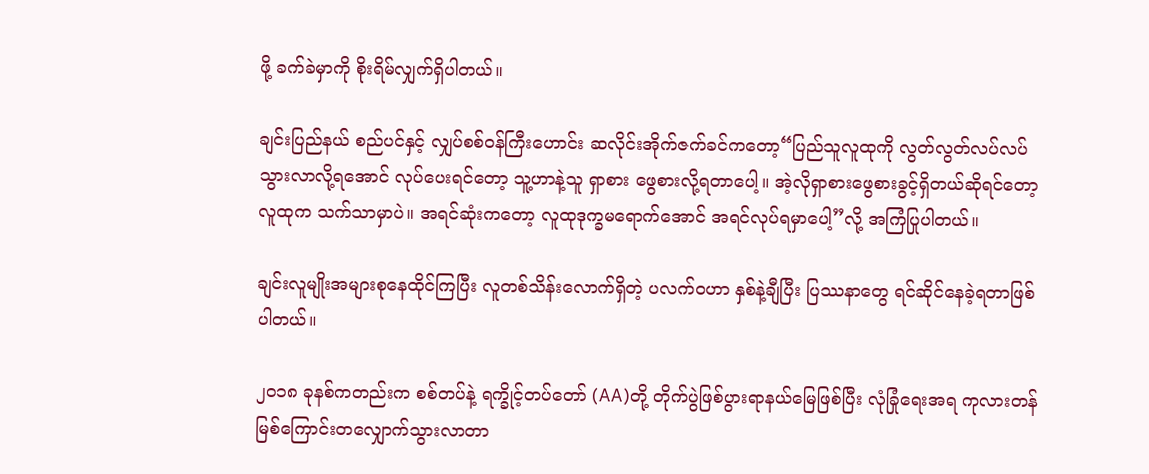ဖို့ ခက်ခဲမှာကို စိုးရိမ်လျှက်ရှိပါတယ်။

ချင်းပြည်နယ် စည်ပင်နှင့် လျှပ်စစ်ဝန်ကြီးဟောင်း ဆလိုင်းအိုက်ဇက်ခင်ကတော့“ပြည်သူလူထုကို လွတ်လွတ်လပ်လပ်သွားလာလို့ရအောင် လုပ်ပေးရင်တော့ သူ့ဟာနဲ့သူ ရှာစား ဖွေစားလို့ရတာပေါ့။ အဲ့လိုရှာစားဖွေစားခွင့်ရှိတယ်ဆိုရင်တော့ လူထုက သက်သာမှာပဲ။ အရင်ဆုံးကတော့ လူထုဒုက္ခမရောက်အောင် အရင်လုပ်ရမှာပေါ့”လို့ အကြံပြုပါတယ်။

ချင်းလူမျိုးအများစုနေထိုင်ကြပြီး လူတစ်သိန်းလောက်ရှိတဲ့ ပလက်ဝဟာ နှစ်နဲ့ချီပြီး ပြဿနာတွေ ရင်ဆိုင်နေခဲ့ရတာဖြစ်ပါတယ်။

၂၀၁၈ ခုနစ်ကတည်းက စစ်တပ်နဲ့ ရက္ခိုင့်တပ်တော် (AA)တို့ တိုက်ပွဲဖြစ်ပွားရာနယ်မြေဖြစ်ပြီး လုံခြုံရေးအရ ကုလားတန်မြစ်ကြောင်းတလျှောက်သွားလာတာ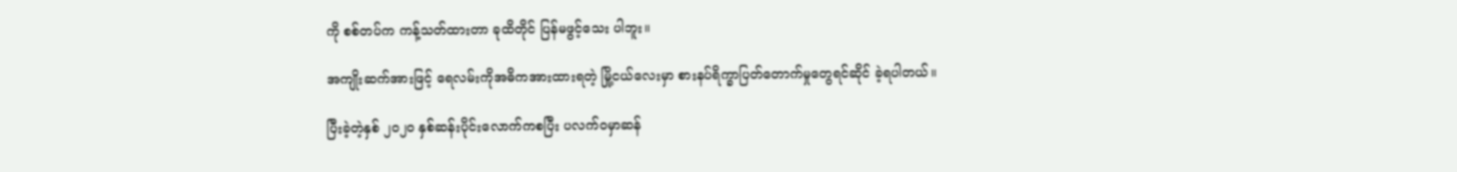ကို စစ်တပ်က ကန့်သတ်ထားတာ ခုထိတိုင် ပြန်မဖွင့်သေး ပါဘူး။

အကျိုးဆက်အားဖြင့် ရေလမ်းကိုအဓိကအားထားရတဲ့ မြို့ငယ်လေးမှာ စားနပ်ရိက္ခာပြတ်တောက်မှုတွေရင်ဆိုင် ခဲ့ရပါတယ်။

ပြီးခဲ့တဲ့နှစ် ၂၀၂၀ နှစ်ဆန်းပိုင်းလောက်ကစပြီး ပလက်ဝမှာဆန်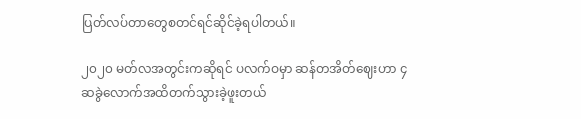ပြတ်လပ်တာတွေစတင်ရင်ဆိုင်ခဲ့ရပါတယ်။

၂၀၂၀ မတ်လအတွင်းကဆိုရင် ပလက်ဝမှာ ဆန်တအိတ်ဈေးဟာ ၄ဆခွဲလောက်အထိတက်သွားခဲ့ဖူးတယ်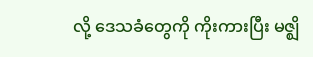လို့ ဒေသခံတွေကို ကိုးကားပြီး မဇ္ဈိ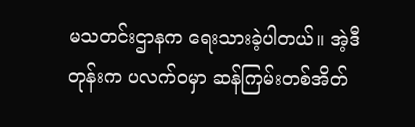မသတင်းဌာနက ရေးသားခဲ့ပါတယ်။ အဲ့ဒီတုန်းက ပလက်ဝမှာ ဆန်ကြမ်းတစ်အိတ်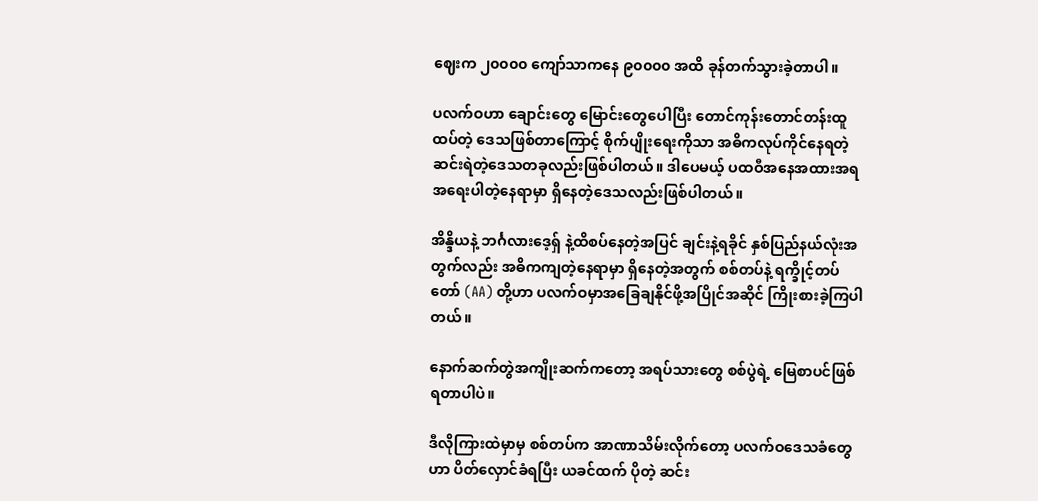ဈေးက ၂၀၀၀၀ ကျော်သာကနေ ၉၀၀၀၀ အထိ ခုန်တက်သွားခဲ့တာပါ။

ပလက်ဝဟာ ချောင်းတွေ မြောင်းတွေပေါပြီး တောင်ကုန်းတောင်တန်းထူထပ်တဲ့ ဒေသဖြစ်တာကြောင့် စိုက်ပျိုးရေးကိုသာ အဓိကလုပ်ကိုင်နေရတဲ့ ဆင်းရဲတဲ့ဒေသတခုလည်းဖြစ်ပါတယ်။ ဒါပေမယ့် ပထဝီအနေအထားအရ အရေးပါတဲ့နေရာမှာ ရှိနေတဲ့ဒေသလည်းဖြစ်ပါတယ်။

အိန္ဒိယနဲ့ ဘင်္ဂလားဒေ့ရှ် နဲ့ထိစပ်နေတဲ့အပြင် ချင်းနဲ့ရခိုင် နှစ်ပြည်နယ်လုံးအတွက်လည်း အဓိကကျတဲ့နေရာမှာ ရှိနေတဲ့အတွက် စစ်တပ်နဲ့ ရက္ခိုင့်တပ်တော် (AA) တို့ဟာ ပလက်ဝမှာအခြေချနိုင်ဖို့အပြိုင်အဆိုင် ကြိုးစားခဲ့ကြပါတယ်။

နောက်ဆက်တွဲအကျိုးဆက်ကတော့ အရပ်သားတွေ စစ်ပွဲရဲ့ မြေစာပင်ဖြစ်ရတာပါပဲ။

ဒီလိုကြားထဲမှာမှ စစ်တပ်က အာဏာသိမ်းလိုက်တော့ ပလက်ဝဒေသခံတွေဟာ ပိတ်လှောင်ခံရပြီး ယခင်ထက် ပိုတဲ့ ဆင်း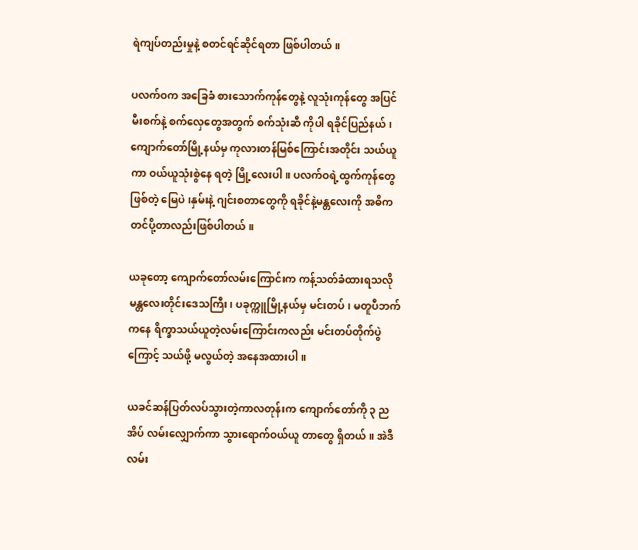ရဲကျပ်တည်းမှုနဲ့ စတင်ရင်ဆိုင်ရတာ ဖြစ်ပါတယ်။

ပလက်ဝက အခြေခံ စားသောက်ကုန်တွေနဲ့ လူသုံးကုန်တွေ အပြင် မီးစက်နဲ့ စက်လှေတွေအတွက် စက်သုံးဆီ ကိုပါ ရခိုင်ပြည်နယ်၊ ကျောက်တော်မြို့နယ်မှ ကုလားတန်မြစ်ကြောင်းအတိုင်း သယ်ယူကာ ဝယ်ယူသုံးစွဲနေ ရတဲ့ မြို့လေးပါ။ ပလက်ဝရဲ့ထွက်ကုန်တွေဖြစ်တဲ့ မြေပဲ၊နှမ်းနဲ့ ဂျင်းစတာတွေကို ရခိုင်နဲ့မန္တလေးကို အဓိကတင်ပို့တာလည်းဖြစ်ပါတယ်။

ယခုတော့ ကျောက်တော်လမ်းကြောင်းက ကန့်သတ်ခံထားရသလို မန္တလေးတိုင်းဒေသကြီး၊ ပခုက္ကူမြို့နယ်မှ မင်းတပ်၊ မတူပီဘက်ကနေ ရိက္ခာသယ်ယူတဲ့လမ်းကြောင်းကလည်း မင်းတပ်တိုက်ပွဲကြောင့် သယ်ဖို့ မလွယ်တဲ့ အနေအထားပါ။

ယခင်ဆန်ပြတ်လပ်သွားတဲ့ကာလတုန်းက ကျောက်တော်ကို ၃ ညအိပ် လမ်းလျှောက်ကာ သွားရောက်ဝယ်ယူ တာတွေ ရှိတယ်။ အဲဒီလမ်း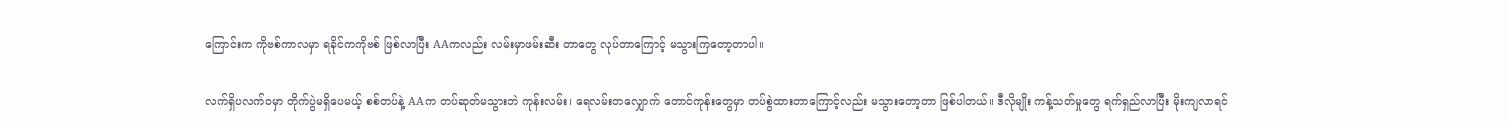ကြောင်းက ကိုဗစ်ကာလမှာ ရခိုင်ကကိုဗစ် ဖြစ်လာပြီး AAကလည်း လမ်းမှာဖမ်းဆီး တာတွေ လုပ်တာကြောင့် မသွားကြတော့တာပါ။

လက်ရှိပလက်ဝမှာ တိုက်ပွဲမရှိပေမယ့် စစ်တပ်နဲ့ AAက တပ်ဆုတ်မသွားဘဲ ကုန်းလမ်း၊ ရေလမ်းတလျှောက် တောင်ကုန်းတွေမှာ တပ်စွဲထားတာကြောင့်လည်း မသွားတော့တာ ဖြစ်ပါတယ်။ ဒီလိုမျိုး ကန့်သတ်မှုတွေ ရက်ရှည်လာပြီး မိုးကျလာရင်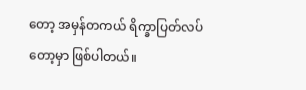တော့ အမှန်တကယ် ရိက္ခာပြတ်လပ်တော့မှာ ဖြစ်ပါတယ်။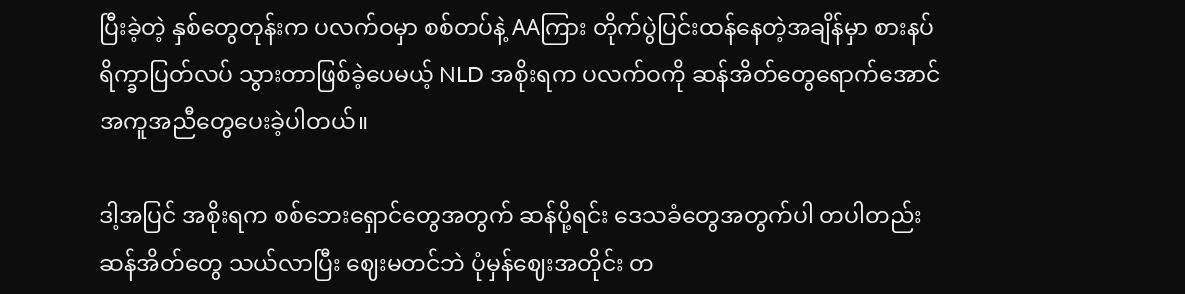ပြီးခဲ့တဲ့ နှစ်တွေတုန်းက ပလက်ဝမှာ စစ်တပ်နဲ့ AAကြား တိုက်ပွဲပြင်းထန်နေတဲ့အချိန်မှာ စားနပ်ရိက္ခာပြတ်လပ် သွားတာဖြစ်ခဲ့ပေမယ့် NLD အစိုးရက ပလက်ဝကို ဆန်အိတ်တွေရောက်အောင် အကူအညီတွေပေးခဲ့ပါတယ်။

ဒါ့အပြင် အစိုးရက စစ်ဘေးရှောင်တွေအတွက် ဆန်ပို့ရင်း ဒေသခံတွေအတွက်ပါ တပါတည်း ဆန်အိတ်တွေ သယ်လာပြီး ဈေးမတင်ဘဲ ပုံမှန်ဈေးအတိုင်း တ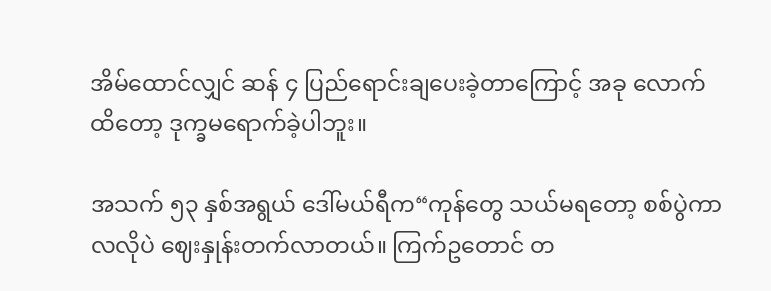အိမ်ထောင်လျှင် ဆန် ၄ ပြည်ရောင်းချပေးခဲ့တာကြောင့် အခု လောက်ထိတော့ ဒုက္ခမရောက်ခဲ့ပါဘူး။

အသက် ၅၃ နှစ်အရွယ် ဒေါ်မယ်ရီက“ကုန်တွေ သယ်မရတော့ စစ်ပွဲကာလလိုပဲ ဈေးနှုန်းတက်လာတယ်။ ကြက်ဥတောင် တ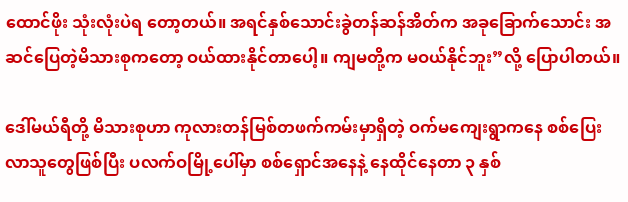ထောင်ဖိုး သုံးလုံးပဲရ တော့တယ်။ အရင်နှစ်သောင်းခွဲတန်ဆန်အိတ်က အခုခြောက်သောင်း အဆင်ပြေတဲ့မိသားစုကတော့ ဝယ်ထားနိုင်တာပေါ့။ ကျမတို့က မဝယ်နိုင်ဘူး”လို့ ပြောပါတယ်။

ဒေါ်မယ်ရီတို့ မိသားစုဟာ ကုလားတန်မြစ်တဖက်ကမ်းမှာရှိတဲ့ ဝက်မကျေးရွာကနေ စစ်ပြေးလာသူတွေဖြစ်ပြီး ပလက်ဝမြို့ပေါ်မှာ စစ်ရှောင်အနေနဲ့ နေထိုင်နေတာ ၃ နှစ်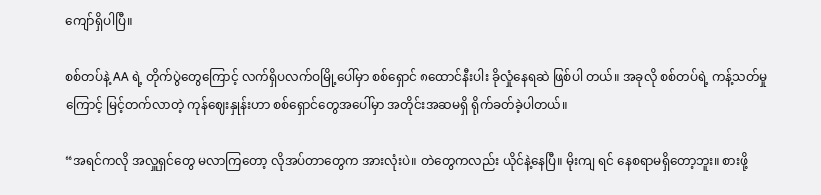ကျော်ရှိပါပြီ။

စစ်တပ်နဲ့ AA ရဲ့ တိုက်ပွဲတွေကြောင့် လက်ရှိပလက်ဝမြို့ပေါ်မှာ စစ်ရှောင် ၈ထောင်နီးပါး ခိုလှုံနေရဆဲ ဖြစ်ပါ တယ်။ အခုလို စစ်တပ်ရဲ့ ကန့်သတ်မှုကြောင့် မြင့်တက်လာတဲ့ ကုန်ဈေးနှုန်းဟာ စစ်ရှောင်တွေအပေါ်မှာ အတိုင်းအဆမရှိ ရိုက်ခတ်ခဲ့ပါတယ်။

“အရင်ကလို အလှူရှင်တွေ မလာကြတော့ လိုအပ်တာတွေက အားလုံးပဲ။ တဲတွေကလည်း ယိုင်နဲ့နေပြီ။ မိုးကျ ရင် နေစရာမရှိတော့ဘူး။ စားဖို့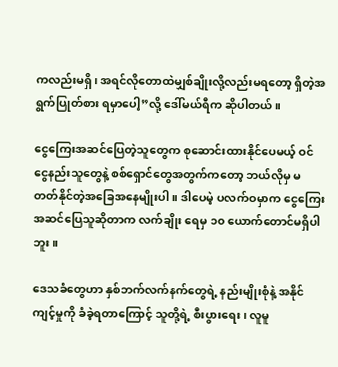ကလည်းမရှိ၊ အရင်လိုတောထဲမျှစ်ချိုးလို့လည်းမရတော့ ရှိတဲ့အရွက်ပြုတ်စား ရမှာပေါ့”လို့ ဒေါ်မယ်ရီက ဆိုပါတယ်။

ငွေကြေးအဆင်ပြေတဲ့သူတွေက စုဆောင်းထားနိုင်ပေမယ့် ဝင်ငွေနည်းသူတွေနဲ့ စစ်ရှောင်တွေအတွက်ကတော့ ဘယ်လိုမှ မတတ်နိုင်တဲ့အခြေအနေမျိုးပါ။ ဒါပေမဲ့ ပလက်ဝမှာက ငွေကြေးအဆင်ပြေသူဆိုတာက လက်ချိုး ရေမှ ၁၀ ယောက်တောင်မရှိပါဘူး။

ဒေသခံတွေဟာ နှစ်ဘက်လက်နက်တွေရဲ့ နည်းမျိုးစုံနဲ့ အနိုင်ကျင့်မှုကို ခံခဲ့ရတာကြောင့် သူတို့ရဲ့ စီးပွားရေး၊ လူမူ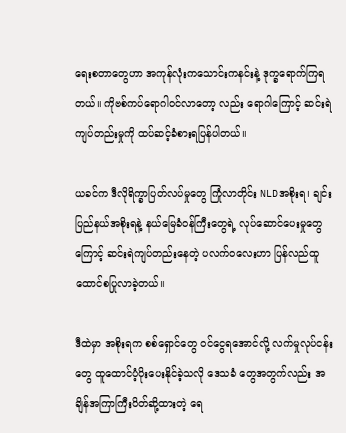ရေးစတာတွေဟာ အကုန်လုံးကသောင်းကနင်းနဲ့ ဒုက္ခရောက်ကြရတယ်။ ကိုဗစ်ကပ်ရောဂါဝင်လာတော့ လည်း ရောဂါကြောင့် ဆင်းရဲကျပ်တည်းမှုကို ထပ်ဆင့်ခံစားရပြန်ပါတယ်။

ယခင်က ဒီလိုရိက္ခာပြတ်လပ်မှုတွေ ကြုံလာတိုင်း NLDအစိုးရ၊ ချင်းပြည်နယ်အစိုးရနဲ့ နယ်မြေခံဝန်ကြီးတွေရဲ့ လုပ်ဆောင်ပေးမှုတွေကြောင့် ဆင်းရဲကျပ်တည်းနေတဲ့ ပလက်ဝလေးဟာ ပြန်လည်ထူထောင်စပြုလာခဲ့တယ်။

ဒီထဲမှာ အစိုးရက စစ်ရှောင်တွေ ဝင်ငွေရအောင်လို့ လက်မှုလုပ်ငန်းတွေ ထူထောင်ပံ့ပိုးပေးနိုင်ခဲ့သလို ဒေသခံ တွေအတွက်လည်း အချိန်အကြာကြီးပိတ်ဆို့ထားတဲ့ ရေ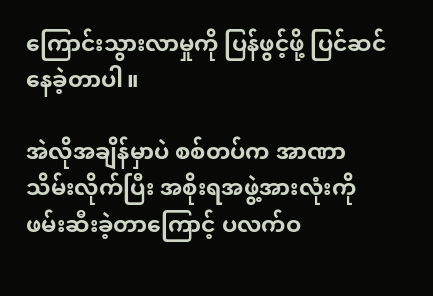ကြောင်းသွားလာမှုကို ပြန်ဖွင့်ဖို့ ပြင်ဆင်နေခဲ့တာပါ။

အဲလိုအချိန်မှာပဲ စစ်တပ်က အာဏာသိမ်းလိုက်ပြီး အစိုးရအဖွဲ့အားလုံးကို ဖမ်းဆီးခဲ့တာကြောင့် ပလက်ဝ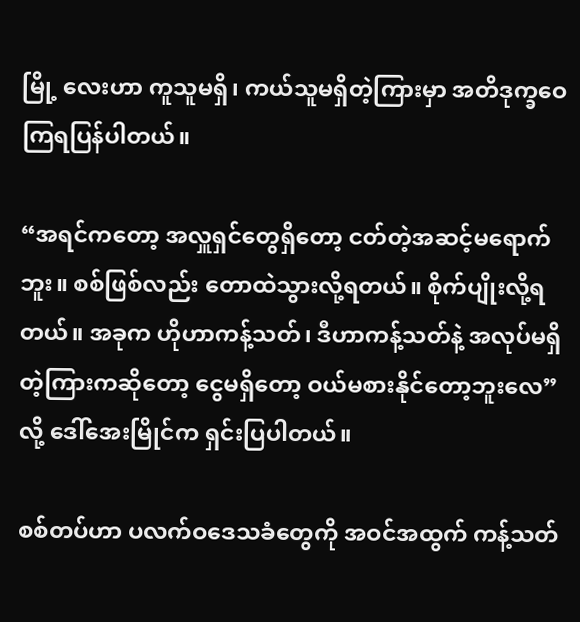မြို့ လေးဟာ ကူသူမရှိ၊ ကယ်သူမရှိတဲ့ကြားမှာ အတိဒုက္ခဝေကြရပြန်ပါတယ်။

“အရင်ကတော့ အလှူရှင်တွေရှိတော့ ငတ်တဲ့အဆင့်မရောက်ဘူး။ စစ်ဖြစ်လည်း တောထဲသွားလို့ရတယ်။ စိုက်ပျိုးလို့ရတယ်။ အခုက ဟိုဟာကန့်သတ်၊ ဒီဟာကန့်သတ်နဲ့ အလုပ်မရှိတဲ့ကြားကဆိုတော့ ငွေမရှိတော့ ဝယ်မစားနိုင်တော့ဘူးလေ”လို့ ဒေါ်အေးမြိုင်က ရှင်းပြပါတယ်။

စစ်တပ်ဟာ ပလက်ဝဒေသခံတွေကို အဝင်အထွက် ကန့်သတ်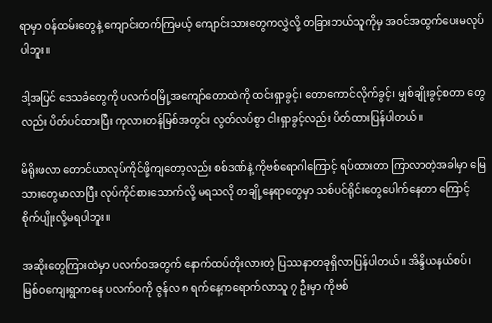ရာမှာ ဝန်ထမ်းတွေနဲ့ ကျောင်းတက်ကြမယ့် ကျောင်းသားတွေကလွှဲလို့ တခြားဘယ်သူကိုမှ အဝင်အထွက်ပေးမလုပ်ပါဘူး။

ဒါ့အပြင် ဒေသခံတွေကို ပလက်ဝမြို့အကျော်တောထဲကို ထင်းရှာခွင့်၊ တောကောင်လိုက်ခွင့်၊ မျှစ်ချိုးခွင့်စတာ တွေလည်း ပိတ်ပင်ထားပြီး ကုလားတန်မြစ်အတွင်း လွတ်လပ်စွာ ငါးရှာခွင့်လည်း ပိတ်ထားပြန်ပါတယ်။

မိရိုးဖလာ တောင်ယာလုပ်ကိုင်ဖို့ကျတော့လည်း စစ်ဒဏ်နဲ့ ကိုဗစ်ရောဂါကြောင့် ရပ်ထားတာ ကြာလာတဲ့အခါမှာ မြေသားတွေမာလာပြီး လုပ်ကိုင်စားသောက်လို့ မရသလို တချို့နေရာတွေမှာ သစ်ပင်ရိုင်းတွေပေါက်နေတာ ကြောင့် စိုက်ပျိုးလို့မရပါဘူး။

အဆိုးတွေကြားထဲမှာ ပလက်ဝအတွက် နောက်ထပ်တိုးလားတဲ့ ပြဿနာတခုရှိလာပြန်ပါတယ်။ အိန္ဒိယနယ်စပ်၊ မြစ်ဝကျေးရွာကနေ ပလက်ဝကို ဇွန်လ ၈ ရက်နေ့ကရောက်လာသူ ၇ ဦးမှာ ကိုဗစ်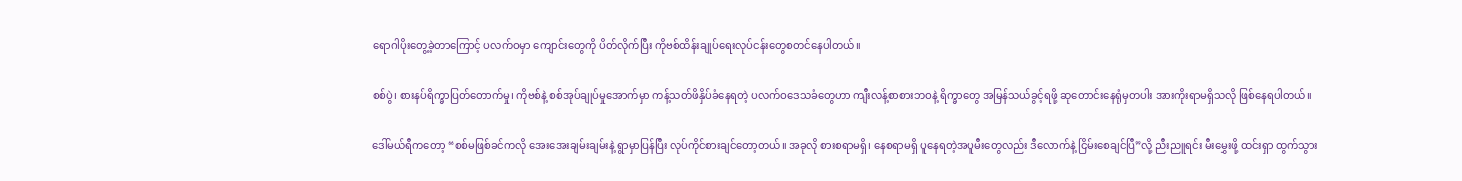ရောဂါပိုးတွေ့ခဲ့တာကြောင့် ပလက်ဝမှာ ကျောင်းတွေကို ပိတ်လိုက်ပြီး ကိုဗစ်ထိန်းချုပ်ရေးလုပ်ငန်းတွေစတင်နေပါတယ်။

စစ်ပွဲ၊ စားနပ်ရိက္ခာပြတ်တောက်မှု၊ ကိုဗစ်နဲ့ စစ်အုပ်ချုပ်မှုအောက်မှာ ကန့်သတ်ဖိနှိပ်ခံနေရတဲ့ ပလက်ဝဒေသခံတွေဟာ ကျီးလန့်စာစားဘဝနဲ့ ရိက္ခာတွေ အမြန်သယ်ခွင့်ရဖို့ ဆုတောင်းနေရုံမှတပါး အားကိုးရာမရှိသလို ဖြစ်နေရပါတယ်။

ဒေါ်မယ်ရီကတော့ “စစ်မဖြစ်ခင်ကလို အေးအေးချမ်းချမ်းနဲ့ ရွာမှာပြန်ပြီး လုပ်ကိုင်စားချင်တော့တယ်။ အခုလို စားစရာမရှိ၊ နေစရာမရှိ ပူနေရတဲ့အပူမီးတွေလည်း ဒီလောက်နဲ့ ငြိမ်းစေချင်ပြီ”လို့ ညီးညူရင်း မီးမွှေးဖို့ ထင်းရှာ ထွက်သွား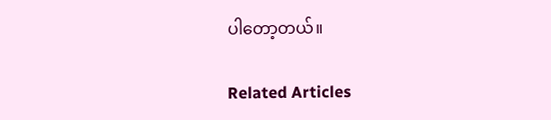ပါတော့တယ်။

Related Articles